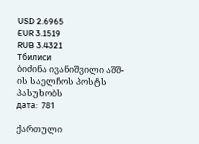USD 2.6965
EUR 3.1519
RUB 3.4321
Тбилиси
ბიძინა ივანიშვილი აშშ-ის საელჩოს პოსტს პასუხობს
дата:  781

ქართული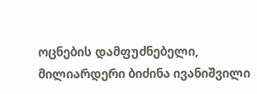ოცნების დამფუძნებელი, მილიარდერი ბიძინა ივანიშვილი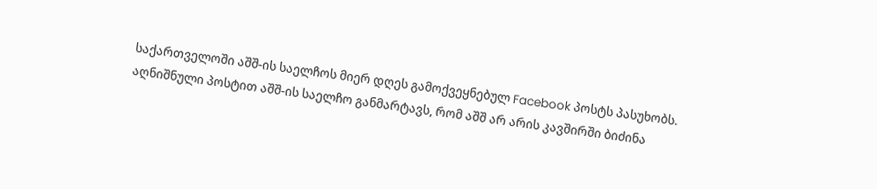საქართველოში აშშ-ის საელჩოს მიერ დღეს გამოქვეყნებულ Facebook პოსტს პასუხობს. აღნიშნული პოსტით აშშ-ის საელჩო განმარტავს, რომ აშშ არ არის კავშირში ბიძინა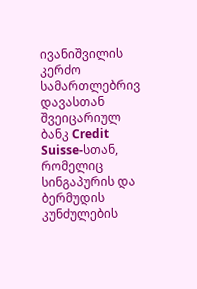ივანიშვილის კერძო სამართლებრივ დავასთან შვეიცარიულ ბანკ Credit Suisse-სთან, რომელიც სინგაპურის და ბერმუდის კუნძულების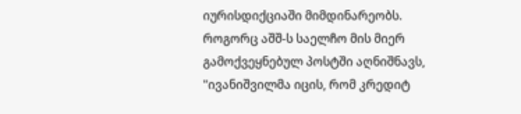იურისდიქციაში მიმდინარეობს. როგორც აშშ-ს საელჩო მის მიერ გამოქვეყნებულ პოსტში აღნიშნავს, "ივანიშვილმა იცის, რომ კრედიტ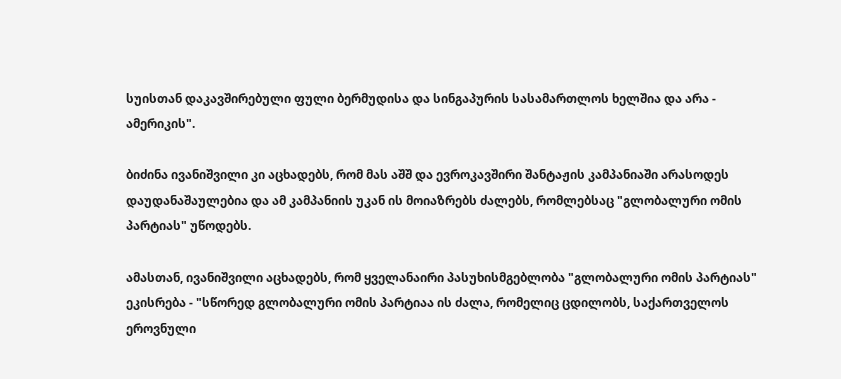სუისთან დაკავშირებული ფული ბერმუდისა და სინგაპურის სასამართლოს ხელშია და არა - ამერიკის".

ბიძინა ივანიშვილი კი აცხადებს, რომ მას აშშ და ევროკავშირი შანტაჟის კამპანიაში არასოდეს დაუდანაშაულებია და ამ კამპანიის უკან ის მოიაზრებს ძალებს, რომლებსაც "გლობალური ომის პარტიას" უწოდებს.

ამასთან, ივანიშვილი აცხადებს, რომ ყველანაირი პასუხისმგებლობა "გლობალური ომის პარტიას" ეკისრება - "სწორედ გლობალური ომის პარტიაა ის ძალა, რომელიც ცდილობს, საქართველოს ეროვნული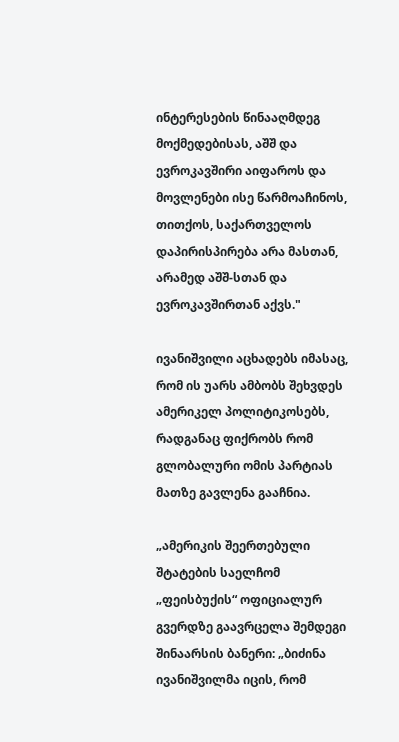ინტერესების წინააღმდეგ მოქმედებისას, აშშ და ევროკავშირი აიფაროს და მოვლენები ისე წარმოაჩინოს, თითქოს, საქართველოს დაპირისპირება არა მასთან, არამედ აშშ-სთან და ევროკავშირთან აქვს."

ივანიშვილი აცხადებს იმასაც, რომ ის უარს ამბობს შეხვდეს ამერიკელ პოლიტიკოსებს, რადგანაც ფიქრობს რომ გლობალური ომის პარტიას მათზე გავლენა გააჩნია.

„ამერიკის შეერთებული შტატების საელჩომ „ფეისბუქის“ ოფიციალურ გვერდზე გაავრცელა შემდეგი შინაარსის ბანერი: „ბიძინა ივანიშვილმა იცის, რომ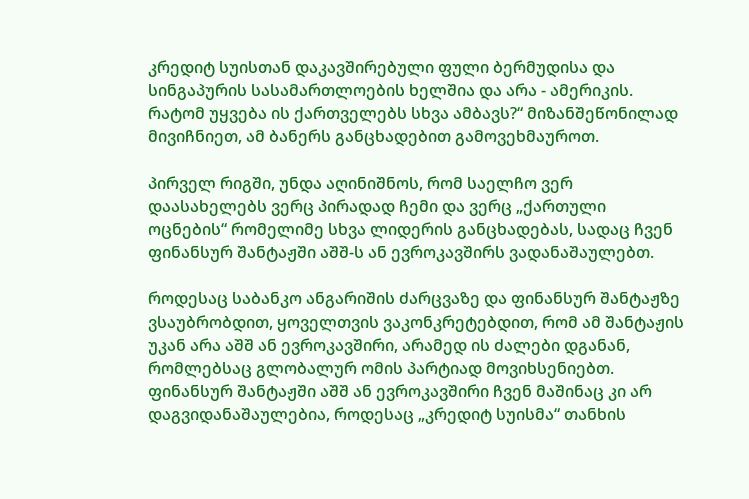კრედიტ სუისთან დაკავშირებული ფული ბერმუდისა და სინგაპურის სასამართლოების ხელშია და არა - ამერიკის. რატომ უყვება ის ქართველებს სხვა ამბავს?“ მიზანშეწონილად მივიჩნიეთ, ამ ბანერს განცხადებით გამოვეხმაუროთ.

პირველ რიგში, უნდა აღინიშნოს, რომ საელჩო ვერ დაასახელებს ვერც პირადად ჩემი და ვერც „ქართული ოცნების“ რომელიმე სხვა ლიდერის განცხადებას, სადაც ჩვენ ფინანსურ შანტაჟში აშშ-ს ან ევროკავშირს ვადანაშაულებთ.

როდესაც საბანკო ანგარიშის ძარცვაზე და ფინანსურ შანტაჟზე ვსაუბრობდით, ყოველთვის ვაკონკრეტებდით, რომ ამ შანტაჟის უკან არა აშშ ან ევროკავშირი, არამედ ის ძალები დგანან, რომლებსაც გლობალურ ომის პარტიად მოვიხსენიებთ. ფინანსურ შანტაჟში აშშ ან ევროკავშირი ჩვენ მაშინაც კი არ დაგვიდანაშაულებია, როდესაც „კრედიტ სუისმა“ თანხის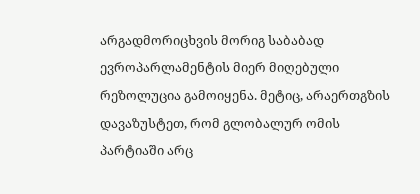არგადმორიცხვის მორიგ საბაბად ევროპარლამენტის მიერ მიღებული რეზოლუცია გამოიყენა. მეტიც, არაერთგზის დავაზუსტეთ, რომ გლობალურ ომის პარტიაში არც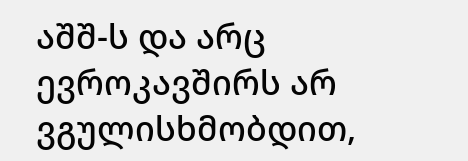აშშ-ს და არც ევროკავშირს არ ვგულისხმობდით,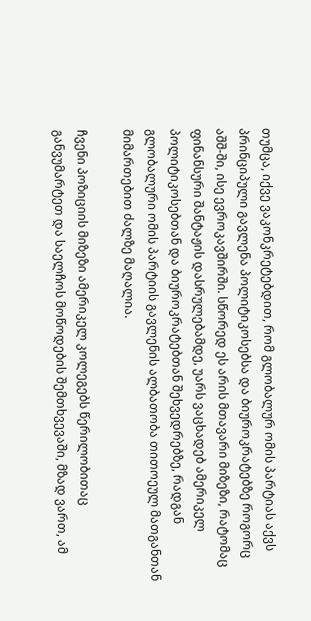თუმცა, იქვე ვაკონკრეტებდით, რომ გლობალურ ომის პარტიას აქვს პრინციპული გავლენა პოლიტიკოსებსა და ბიუროკრატებზე როგორც აშშ-ში, ისე ევროკავშირში. სწორედ ეს არის მთავარი მიზეზი, რატომაც ფინანსური შანტაჟის დასრულებამდე, უარს ვაცხადებ ამერიკელ პოლიტიკოსებთან და ბიუროკრატებთან შეხვედრებზე, რადგან გლობალური ომის პარტიის გავლენის ალბათობა თითოეულ მათგანთან მიმართებით ძალზე მაღალია.

ჩვენი პოზიციის მიზეზი ამერიკელ კოლეგებს წერილობითაც განვუმარტეთ და საელჩოს მოწოდების შემთხვევაში, მზად ვართ, ამ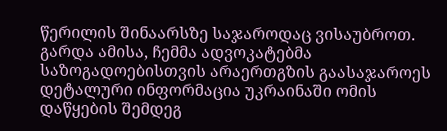წერილის შინაარსზე საჯაროდაც ვისაუბროთ. გარდა ამისა, ჩემმა ადვოკატებმა საზოგადოებისთვის არაერთგზის გაასაჯაროეს დეტალური ინფორმაცია უკრაინაში ომის დაწყების შემდეგ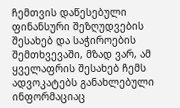ჩემთვის დაწესებული ფინანსური შეზღუდვების შესახებ და საჭიროების შემთხვევაში, მზად ვარ, ამ ყველაფრის შესახებ ჩემს ადვოკატებს განახლებული ინფორმაციაც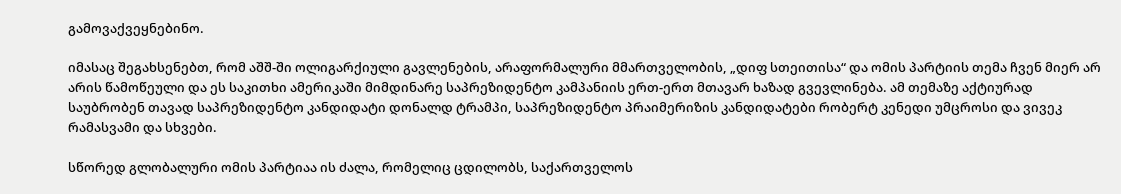გამოვაქვეყნებინო.

იმასაც შეგახსენებთ, რომ აშშ-ში ოლიგარქიული გავლენების, არაფორმალური მმართველობის, „დიფ სთეითისა“ და ომის პარტიის თემა ჩვენ მიერ არ არის წამოწეული და ეს საკითხი ამერიკაში მიმდინარე საპრეზიდენტო კამპანიის ერთ-ერთ მთავარ ხაზად გვევლინება. ამ თემაზე აქტიურად საუბრობენ თავად საპრეზიდენტო კანდიდატი დონალდ ტრამპი, საპრეზიდენტო პრაიმერიზის კანდიდატები რობერტ კენედი უმცროსი და ვივეკ რამასვამი და სხვები.

სწორედ გლობალური ომის პარტიაა ის ძალა, რომელიც ცდილობს, საქართველოს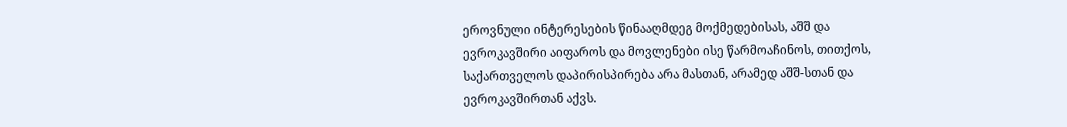ეროვნული ინტერესების წინააღმდეგ მოქმედებისას, აშშ და ევროკავშირი აიფაროს და მოვლენები ისე წარმოაჩინოს, თითქოს, საქართველოს დაპირისპირება არა მასთან, არამედ აშშ-სთან და ევროკავშირთან აქვს.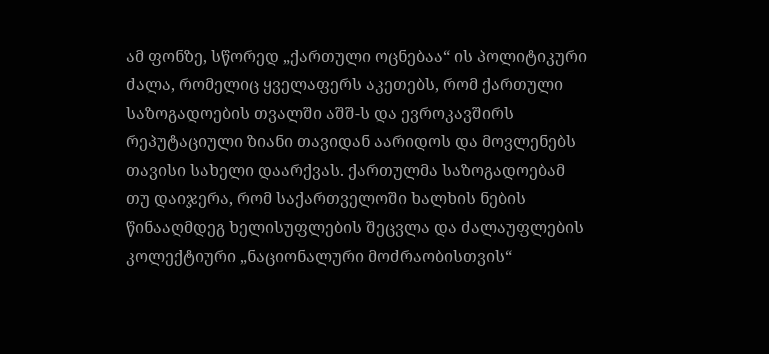ამ ფონზე, სწორედ „ქართული ოცნებაა“ ის პოლიტიკური ძალა, რომელიც ყველაფერს აკეთებს, რომ ქართული საზოგადოების თვალში აშშ-ს და ევროკავშირს რეპუტაციული ზიანი თავიდან აარიდოს და მოვლენებს თავისი სახელი დაარქვას. ქართულმა საზოგადოებამ თუ დაიჯერა, რომ საქართველოში ხალხის ნების წინააღმდეგ ხელისუფლების შეცვლა და ძალაუფლების კოლექტიური „ნაციონალური მოძრაობისთვის“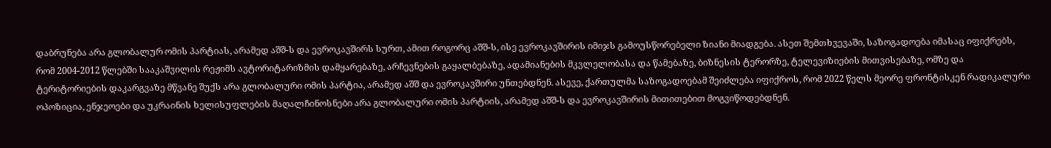დაბრუნება არა გლობალურ ომის პარტიას, არამედ აშშ-ს და ევროკავშირს სურთ, ამით როგორც აშშ-ს, ისე ევროკავშირის იმიჯს გამოუსწორებელი ზიანი მიადგება. ასეთ შემთხვევაში, საზოგადოება იმასაც იფიქრებს, რომ 2004-2012 წლებში სააკაშვილის რეჟიმს ავტორიტარიზმის დამყარებაზე, არჩევნების გაყალბებაზე, ადამიანების მკვლელობასა და წამებაზე, ბიზნესის ტერორზე, ტელევიზიების მითვისებაზე, ომზე და ტერიტორიების დაკარგვაზე მწვანე შუქს არა გლობალური ომის პარტია, არამედ აშშ და ევროკავშირი უნთებდნენ. ასევე, ქართულმა საზოგადოებამ შეიძლება იფიქროს, რომ 2022 წელს მეორე ფრონტისკენ რადიკალური ოპოზიცია, ენჯეოები და უკრაინის ხელისუფლების მაღალჩინოსნები არა გლობალური ომის პარტიის, არამედ აშშ-ს და ევროკავშირის მითითებით მოგვიწოდებდნენ.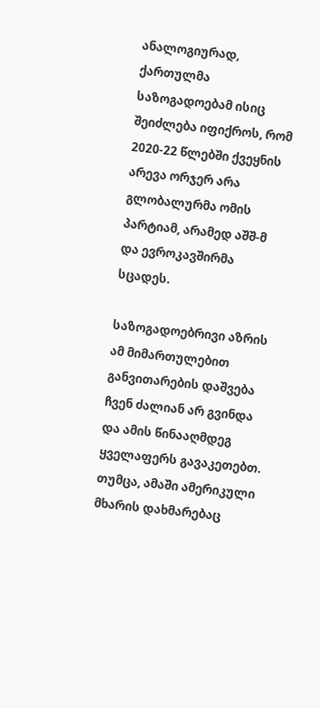ანალოგიურად, ქართულმა საზოგადოებამ ისიც შეიძლება იფიქროს, რომ 2020-22 წლებში ქვეყნის არევა ორჯერ არა გლობალურმა ომის პარტიამ, არამედ აშშ-მ და ევროკავშირმა სცადეს.

საზოგადოებრივი აზრის ამ მიმართულებით განვითარების დაშვება ჩვენ ძალიან არ გვინდა და ამის წინააღმდეგ ყველაფერს გავაკეთებთ. თუმცა, ამაში ამერიკული მხარის დახმარებაც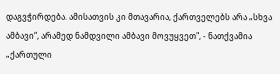დაგვჭირდება. ამისათვის კი მთავარია, ქართველებს არა „სხვა ამბავი“, არამედ ნამდვილი ამბავი მოვუყვეთ", - ნათქვამია „ქართული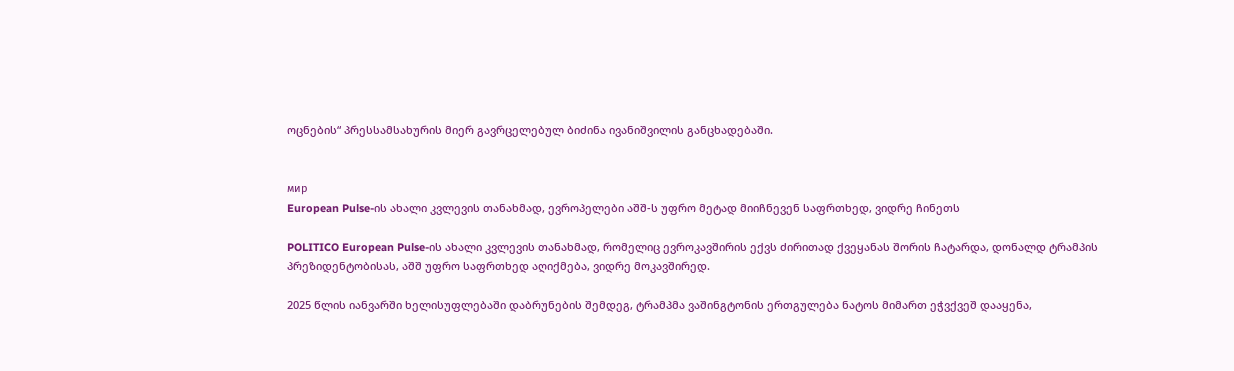ოცნების“ პრესსამსახურის მიერ გავრცელებულ ბიძინა ივანიშვილის განცხადებაში.


мир
European Pulse-ის ახალი კვლევის თანახმად, ევროპელები აშშ-ს უფრო მეტად მიიჩნევენ საფრთხედ, ვიდრე ჩინეთს

POLITICO European Pulse-ის ახალი კვლევის თანახმად, რომელიც ევროკავშირის ექვს ძირითად ქვეყანას შორის ჩატარდა, დონალდ ტრამპის პრეზიდენტობისას, აშშ უფრო საფრთხედ აღიქმება, ვიდრე მოკავშირედ.

2025 წლის იანვარში ხელისუფლებაში დაბრუნების შემდეგ, ტრამპმა ვაშინგტონის ერთგულება ნატოს მიმართ ეჭვქვეშ დააყენა,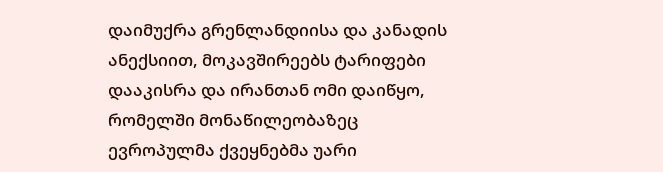დაიმუქრა გრენლანდიისა და კანადის ანექსიით, მოკავშირეებს ტარიფები დააკისრა და ირანთან ომი დაიწყო, რომელში მონაწილეობაზეც ევროპულმა ქვეყნებმა უარი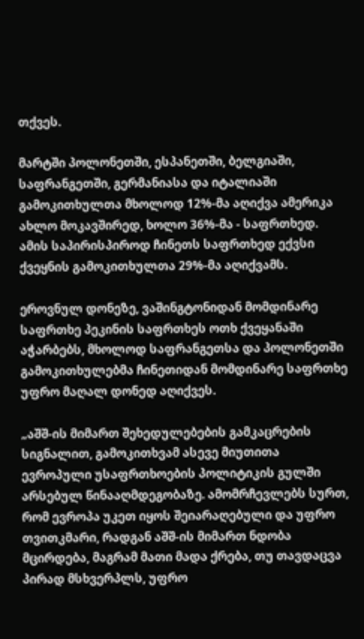თქვეს.

მარტში პოლონეთში, ესპანეთში, ბელგიაში, საფრანგეთში, გერმანიასა და იტალიაში გამოკითხულთა მხოლოდ 12%-მა აღიქვა ამერიკა ახლო მოკავშირედ, ხოლო 36%-მა - საფრთხედ. ამის საპირისპიროდ ჩინეთს საფრთხედ ექვსი ქვეყნის გამოკითხულთა 29%-მა აღიქვამს.

ეროვნულ დონეზე, ვაშინგტონიდან მომდინარე საფრთხე პეკინის საფრთხეს ოთხ ქვეყანაში აჭარბებს, მხოლოდ საფრანგეთსა და პოლონეთში გამოკითხულებმა ჩინეთიდან მომდინარე საფრთხე უფრო მაღალ დონედ აღიქვეს.

„აშშ-ის მიმართ შეხედულებების გამკაცრების სიგნალით, გამოკითხვამ ასევე მიუთითა ევროპული უსაფრთხოების პოლიტიკის გულში არსებულ წინააღმდეგობაზე. ამომრჩევლებს სურთ, რომ ევროპა უკეთ იყოს შეიარაღებული და უფრო თვითკმარი, რადგან აშშ-ის მიმართ ნდობა მცირდება, მაგრამ მათი მადა ქრება, თუ თავდაცვა პირად მსხვერპლს, უფრო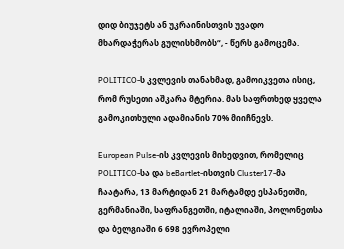დიდ ბიუჯეტს ან უკრაინისთვის უვადო მხარდაჭერას გულისხმობს“, - წერს გამოცემა.

POLITICO-ს კვლევის თანახმად, გამოიკვეთა ისიც, რომ რუსეთი აშკარა მტერია. მას საფრთხედ ყველა გამოკითხული ადამიანის 70% მიიჩნევს.

European Pulse-ის კვლევის მიხედვით, რომელიც POLITICO-სა და beBartlet-ისთვის Cluster17-მა ჩაატარა, 13 მარტიდან 21 მარტამდე ესპანეთში, გერმანიაში, საფრანგეთში, იტალიაში, პოლონეთსა და ბელგიაში 6 698 ევროპელი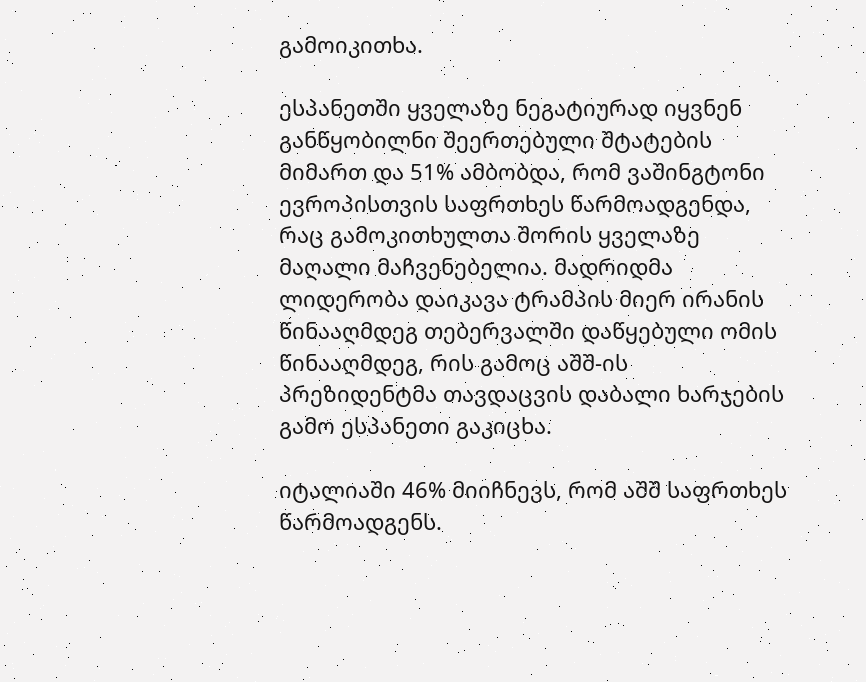გამოიკითხა.

ესპანეთში ყველაზე ნეგატიურად იყვნენ განწყობილნი შეერთებული შტატების მიმართ და 51% ამბობდა, რომ ვაშინგტონი ევროპისთვის საფრთხეს წარმოადგენდა, რაც გამოკითხულთა შორის ყველაზე მაღალი მაჩვენებელია. მადრიდმა ლიდერობა დაიკავა ტრამპის მიერ ირანის წინააღმდეგ თებერვალში დაწყებული ომის წინააღმდეგ, რის გამოც აშშ-ის პრეზიდენტმა თავდაცვის დაბალი ხარჯების გამო ესპანეთი გაკიცხა.

იტალიაში 46% მიიჩნევს, რომ აშშ საფრთხეს წარმოადგენს.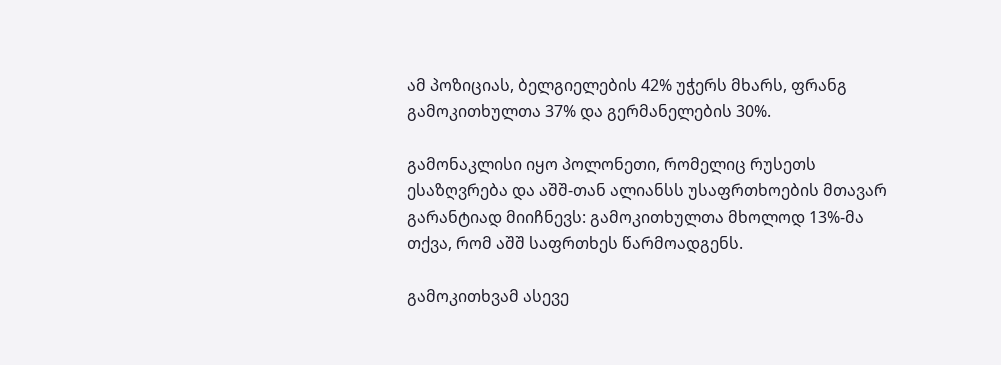ამ პოზიციას, ბელგიელების 42% უჭერს მხარს, ფრანგ გამოკითხულთა 37% და გერმანელების 30%.

გამონაკლისი იყო პოლონეთი, რომელიც რუსეთს ესაზღვრება და აშშ-თან ალიანსს უსაფრთხოების მთავარ გარანტიად მიიჩნევს: გამოკითხულთა მხოლოდ 13%-მა თქვა, რომ აშშ საფრთხეს წარმოადგენს.

გამოკითხვამ ასევე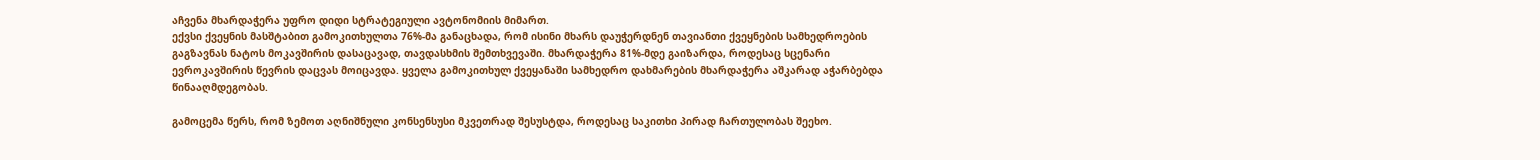აჩვენა მხარდაჭერა უფრო დიდი სტრატეგიული ავტონომიის მიმართ.
ექვსი ქვეყნის მასშტაბით გამოკითხულთა 76%-მა განაცხადა, რომ ისინი მხარს დაუჭერდნენ თავიანთი ქვეყნების სამხედროების გაგზავნას ნატოს მოკავშირის დასაცავად, თავდასხმის შემთხვევაში. მხარდაჭერა 81%-მდე გაიზარდა, როდესაც სცენარი ევროკავშირის წევრის დაცვას მოიცავდა. ყველა გამოკითხულ ქვეყანაში სამხედრო დახმარების მხარდაჭერა აშკარად აჭარბებდა წინააღმდეგობას.

გამოცემა წერს, რომ ზემოთ აღნიშნული კონსენსუსი მკვეთრად შესუსტდა, როდესაც საკითხი პირად ჩართულობას შეეხო.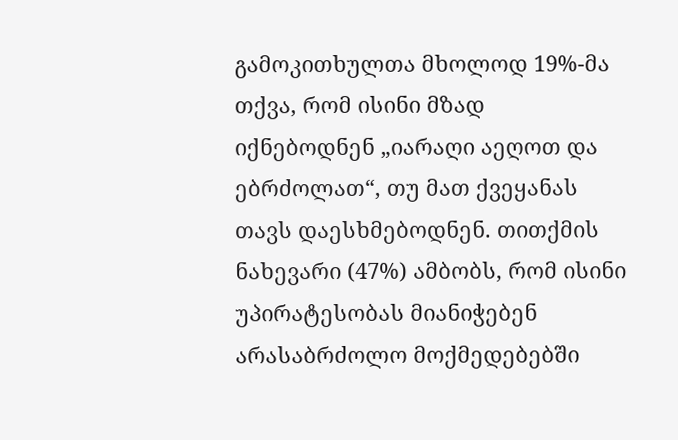გამოკითხულთა მხოლოდ 19%-მა თქვა, რომ ისინი მზად იქნებოდნენ „იარაღი აეღოთ და ებრძოლათ“, თუ მათ ქვეყანას თავს დაესხმებოდნენ. თითქმის ნახევარი (47%) ამბობს, რომ ისინი უპირატესობას მიანიჭებენ არასაბრძოლო მოქმედებებში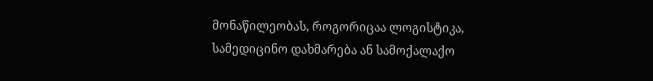მონაწილეობას, როგორიცაა ლოგისტიკა, სამედიცინო დახმარება ან სამოქალაქო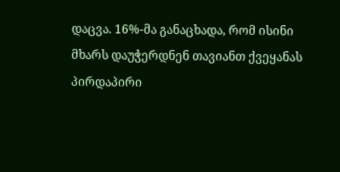დაცვა. 16%-მა განაცხადა, რომ ისინი მხარს დაუჭერდნენ თავიანთ ქვეყანას პირდაპირი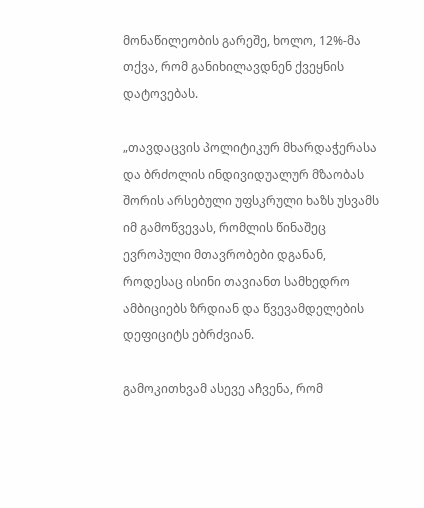მონაწილეობის გარეშე, ხოლო, 12%-მა თქვა, რომ განიხილავდნენ ქვეყნის დატოვებას.

„თავდაცვის პოლიტიკურ მხარდაჭერასა და ბრძოლის ინდივიდუალურ მზაობას შორის არსებული უფსკრული ხაზს უსვამს იმ გამოწვევას, რომლის წინაშეც ევროპული მთავრობები დგანან, როდესაც ისინი თავიანთ სამხედრო ამბიციებს ზრდიან და წვევამდელების დეფიციტს ებრძვიან.

გამოკითხვამ ასევე აჩვენა, რომ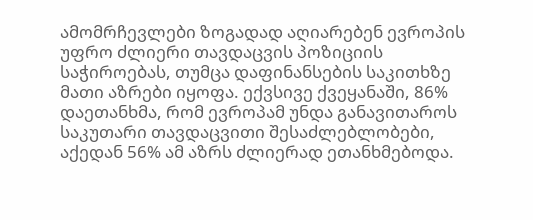ამომრჩევლები ზოგადად აღიარებენ ევროპის უფრო ძლიერი თავდაცვის პოზიციის საჭიროებას, თუმცა დაფინანსების საკითხზე მათი აზრები იყოფა. ექვსივე ქვეყანაში, 86% დაეთანხმა, რომ ევროპამ უნდა განავითაროს საკუთარი თავდაცვითი შესაძლებლობები, აქედან 56% ამ აზრს ძლიერად ეთანხმებოდა.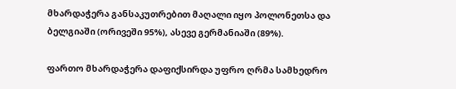მხარდაჭერა განსაკუთრებით მაღალი იყო პოლონეთსა და ბელგიაში (ორივეში 95%), ასევე გერმანიაში (89%).

ფართო მხარდაჭერა დაფიქსირდა უფრო ღრმა სამხედრო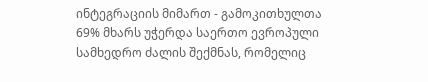ინტეგრაციის მიმართ - გამოკითხულთა 69% მხარს უჭერდა საერთო ევროპული სამხედრო ძალის შექმნას, რომელიც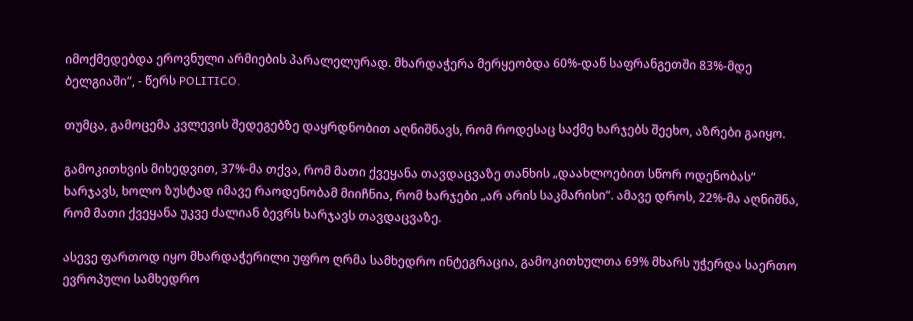იმოქმედებდა ეროვნული არმიების პარალელურად. მხარდაჭერა მერყეობდა 60%-დან საფრანგეთში 83%-მდე ბელგიაში“, - წერს POLITICO.

თუმცა, გამოცემა კვლევის შედეგებზე დაყრდნობით აღნიშნავს, რომ როდესაც საქმე ხარჯებს შეეხო, აზრები გაიყო.

გამოკითხვის მიხედვით, 37%-მა თქვა, რომ მათი ქვეყანა თავდაცვაზე თანხის „დაახლოებით სწორ ოდენობას“ ხარჯავს, ხოლო ზუსტად იმავე რაოდენობამ მიიჩნია, რომ ხარჯები „არ არის საკმარისი“. ამავე დროს, 22%-მა აღნიშნა, რომ მათი ქვეყანა უკვე ძალიან ბევრს ხარჯავს თავდაცვაზე.

ასევე ფართოდ იყო მხარდაჭერილი უფრო ღრმა სამხედრო ინტეგრაცია, გამოკითხულთა 69% მხარს უჭერდა საერთო ევროპული სამხედრო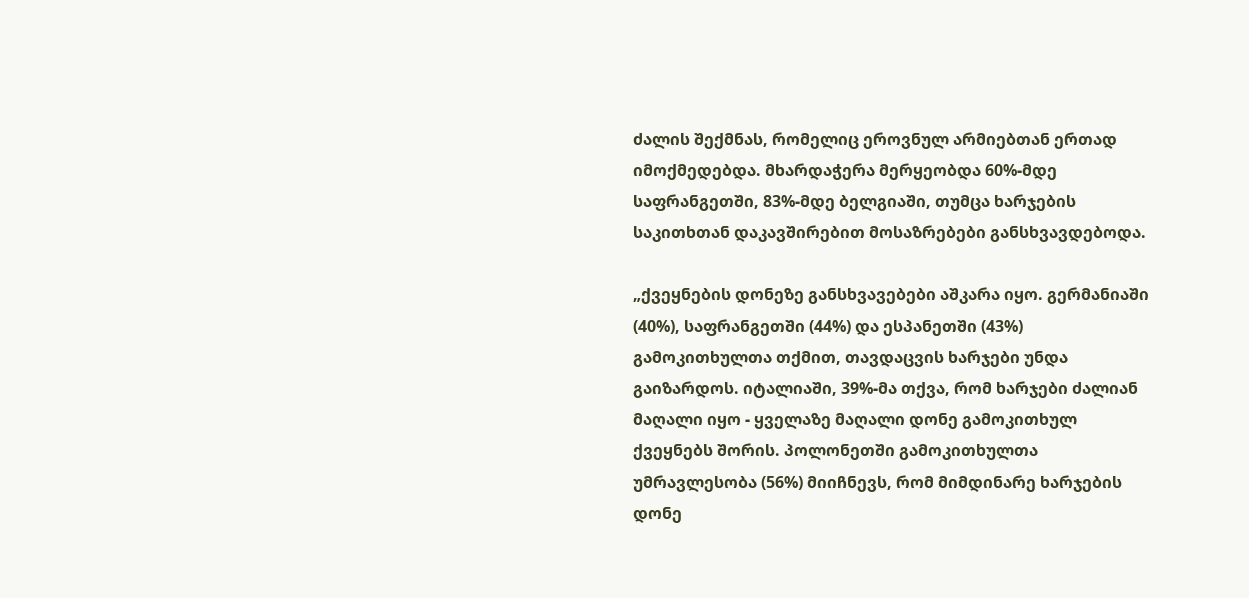ძალის შექმნას, რომელიც ეროვნულ არმიებთან ერთად იმოქმედებდა. მხარდაჭერა მერყეობდა 60%-მდე საფრანგეთში, 83%-მდე ბელგიაში, თუმცა ხარჯების საკითხთან დაკავშირებით მოსაზრებები განსხვავდებოდა.

„ქვეყნების დონეზე განსხვავებები აშკარა იყო. გერმანიაში (40%), საფრანგეთში (44%) და ესპანეთში (43%) გამოკითხულთა თქმით, თავდაცვის ხარჯები უნდა გაიზარდოს. იტალიაში, 39%-მა თქვა, რომ ხარჯები ძალიან მაღალი იყო - ყველაზე მაღალი დონე გამოკითხულ ქვეყნებს შორის. პოლონეთში გამოკითხულთა უმრავლესობა (56%) მიიჩნევს, რომ მიმდინარე ხარჯების დონე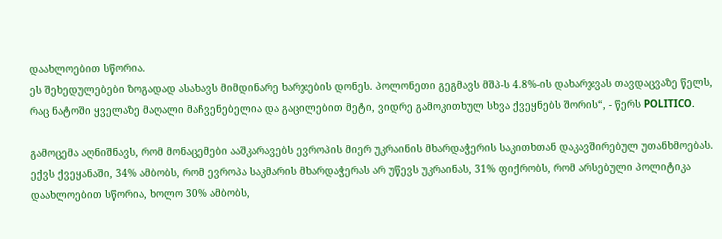დაახლოებით სწორია.
ეს შეხედულებები ზოგადად ასახავს მიმდინარე ხარჯების დონეს. პოლონეთი გეგმავს მშპ-ს 4.8%-ის დახარჯვას თავდაცვაზე წელს, რაც ნატოში ყველაზე მაღალი მაჩვენებელია და გაცილებით მეტი, ვიდრე გამოკითხულ სხვა ქვეყნებს შორის“, - წერს POLITICO.

გამოცემა აღნიშნავს, რომ მონაცემები ააშკარავებს ევროპის მიერ უკრაინის მხარდაჭერის საკითხთან დაკავშირებულ უთანხმოებას. ექვს ქვეყანაში, 34% ამბობს, რომ ევროპა საკმარის მხარდაჭერას არ უწევს უკრაინას, 31% ფიქრობს, რომ არსებული პოლიტიკა დაახლოებით სწორია, ხოლო 30% ამბობს,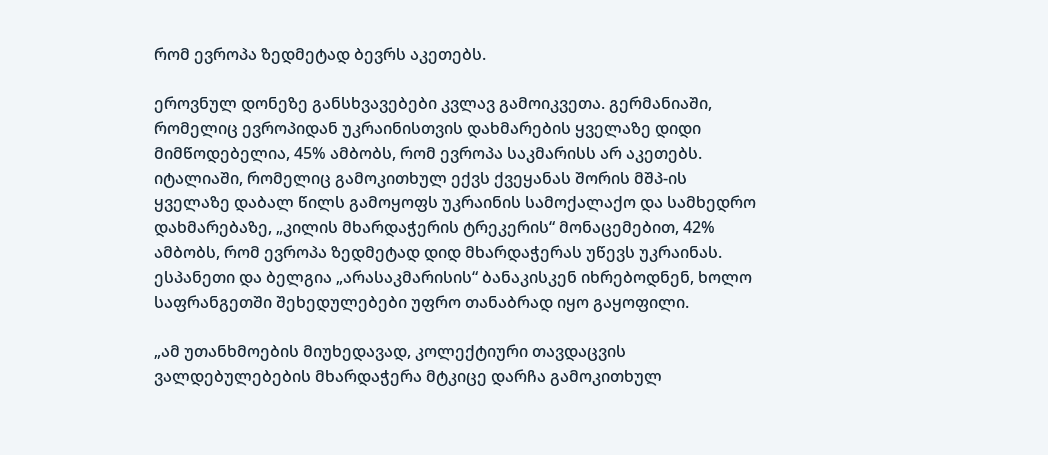რომ ევროპა ზედმეტად ბევრს აკეთებს.

ეროვნულ დონეზე განსხვავებები კვლავ გამოიკვეთა. გერმანიაში, რომელიც ევროპიდან უკრაინისთვის დახმარების ყველაზე დიდი მიმწოდებელია, 45% ამბობს, რომ ევროპა საკმარისს არ აკეთებს. იტალიაში, რომელიც გამოკითხულ ექვს ქვეყანას შორის მშპ-ის ყველაზე დაბალ წილს გამოყოფს უკრაინის სამოქალაქო და სამხედრო დახმარებაზე, „კილის მხარდაჭერის ტრეკერის“ მონაცემებით, 42% ამბობს, რომ ევროპა ზედმეტად დიდ მხარდაჭერას უწევს უკრაინას. ესპანეთი და ბელგია „არასაკმარისის“ ბანაკისკენ იხრებოდნენ, ხოლო საფრანგეთში შეხედულებები უფრო თანაბრად იყო გაყოფილი.

„ამ უთანხმოების მიუხედავად, კოლექტიური თავდაცვის ვალდებულებების მხარდაჭერა მტკიცე დარჩა გამოკითხულ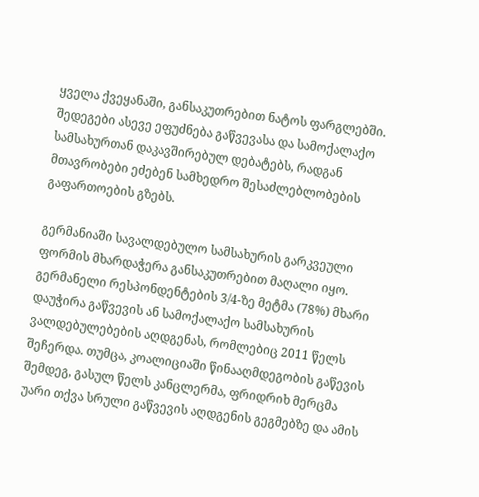ყველა ქვეყანაში, განსაკუთრებით ნატოს ფარგლებში. შედეგები ასევე ეფუძნება გაწვევასა და სამოქალაქო სამსახურთან დაკავშირებულ დებატებს, რადგან მთავრობები ეძებენ სამხედრო შესაძლებლობების გაფართოების გზებს.

გერმანიაში სავალდებულო სამსახურის გარკვეული ფორმის მხარდაჭერა განსაკუთრებით მაღალი იყო. გერმანელი რესპონდენტების 3/4-ზე მეტმა (78%) მხარი დაუჭირა გაწვევის ან სამოქალაქო სამსახურის ვალდებულებების აღდგენას, რომლებიც 2011 წელს შეჩერდა. თუმცა, კოალიციაში წინააღმდეგობის გაწევის შემდეგ, გასულ წელს კანცლერმა, ფრიდრიხ მერცმა უარი თქვა სრული გაწვევის აღდგენის გეგმებზე და ამის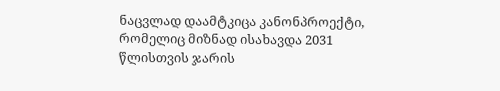ნაცვლად დაამტკიცა კანონპროექტი, რომელიც მიზნად ისახავდა 2031 წლისთვის ჯარის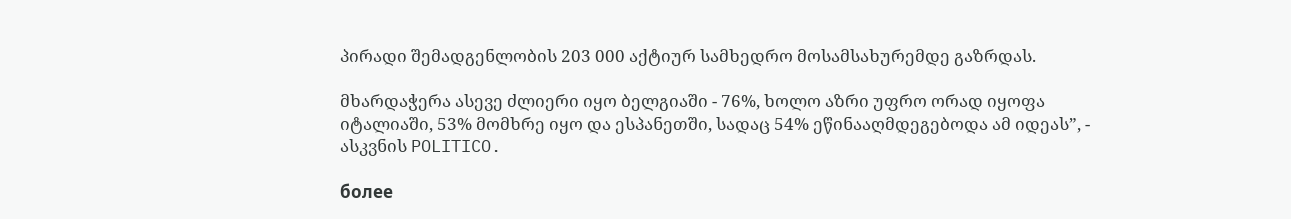პირადი შემადგენლობის 203 000 აქტიურ სამხედრო მოსამსახურემდე გაზრდას.

მხარდაჭერა ასევე ძლიერი იყო ბელგიაში - 76%, ხოლო აზრი უფრო ორად იყოფა იტალიაში, 53% მომხრე იყო და ესპანეთში, სადაც 54% ეწინააღმდეგებოდა ამ იდეას”, - ასკვნის POLITICO.

более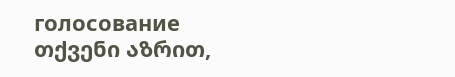голосование
თქვენი აზრით,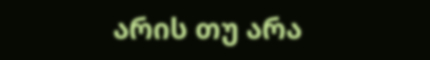არის თუ არა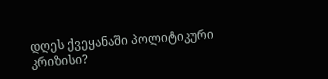დღეს ქვეყანაში პოლიტიკური კრიზისი?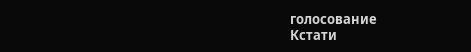голосование
Кстати